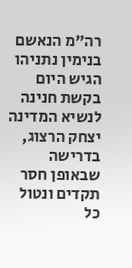רה"מ הנאשם בנימין נתניהו הגיש היום בקשת חנינה לנשיא המדינה יצחק הרצוג, בדרישה שבאופן חסר תקדים ונטול כל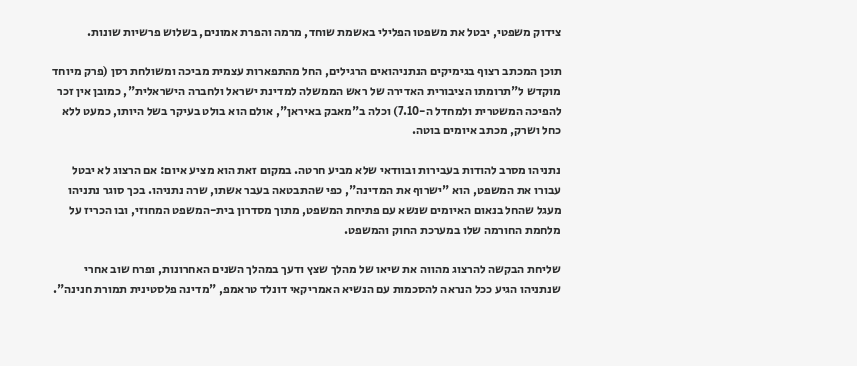צידוק משפטי, יבטל את משפטו הפלילי באשמת שוחד, מרמה והפרת אמונים, בשלוש פרשיות שונות.

תוכן המכתב רצוף בגימיקים הנתניהואים הרגילים, החל מהתפארות עצמית מביכה ומשולחת רסן (פרק מיוחד מוקדש ל"תרומתו הציבורית האדירה של ראש הממשלה למדינת ישראל ולחברה הישראלית", כמובן אין זכר להפיכה המשטרית ולמחדל ה-7.10) וכלה ב"מאבק באיראן", אולם הוא בולט בעיקר בשל היותו, כמעט ללא כחל ושרק, מכתב איומים בוטה.

נתניהו מסרב להודות בעבירות ובוודאי שלא מביע חרטה. במקום זאת הוא מציע איום: אם הרצוג לא יבטל עבורו את המשפט, הוא "ישרוף את המדינה", כפי שהתבטאה בעבר אשתו, שרה נתניהו. בכך סוגר נתניהו מעגל שהחל בנאום האיומים שנשא עם פתיחת המשפט, מתוך מסדרון בית-המשפט המחוזי, ובו הכריז על מלחמת החורמה שלו במערכת החוק והמשפט.

שליחת הבקשה להרצוג מהווה את שיאו של מהלך שצץ ודעך במהלך השנים האחרונות, ופרח שוב אחרי שנתניהו הגיע ככל הנראה להסכמות עם הנשיא האמריקאי דונלד טראמפ, "מדינה פלסטינית תמורת חנינה".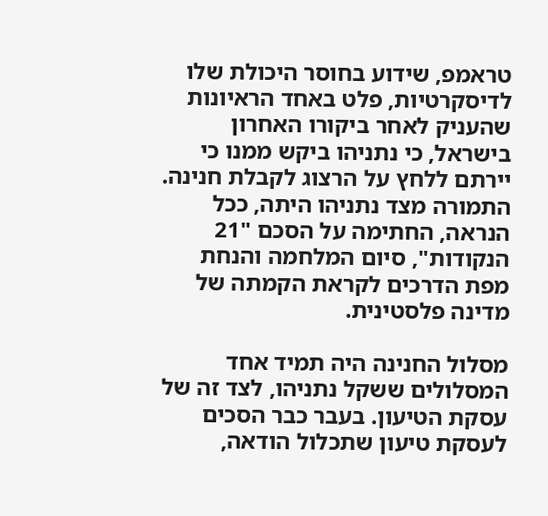טראמפ, שידוע בחוסר היכולת שלו לדיסקרטיות, פלט באחד הראיונות שהעניק לאחר ביקורו האחרון בישראל, כי נתניהו ביקש ממנו כי יירתם ללחץ על הרצוג לקבלת חנינה. התמורה מצד נתניהו היתה, ככל הנראה, החתימה על הסכם "21 הנקודות", סיום המלחמה והנחת מפת הדרכים לקראת הקמתה של מדינה פלסטינית.

מסלול החנינה היה תמיד אחד המסלולים ששקל נתניהו, לצד זה של עסקת הטיעון. בעבר כבר הסכים לעסקת טיעון שתכלול הודאה,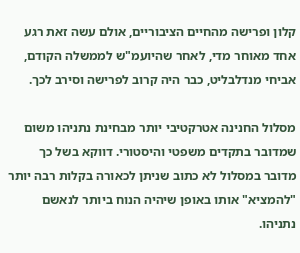קלון ופרישה מהחיים הציבוריים, אולם עשה זאת רגע אחד מאוחר מדי, לאחר שהיועמ"ש לממשלה הקודם, אביחי מנדלבליט, כבר היה קרוב לפרישה וסירב לכך.

מסלול החנינה אטרקטיבי יותר מבחינת נתניהו משום שמדובר בתקדים משפטי והיסטורי. דווקא בשל כך מדובר במסלול לא כתוב שניתן לכאורה בקלות רבה יותר "להמציא" אותו באופן שיהיה הנוח ביותר לנאשם נתניהו.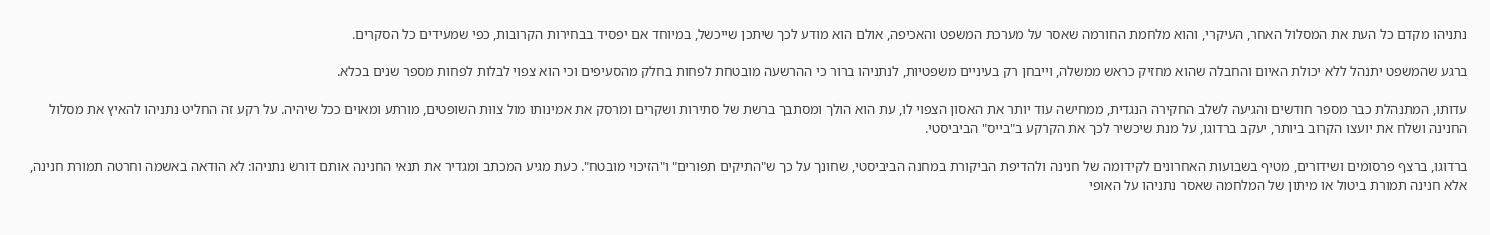נתניהו מקדם כל העת את המסלול האחר, העיקרי, והוא מלחמת החורמה שאסר על מערכת המשפט והאכיפה, אולם הוא מודע לכך שיתכן שייכשל, במיוחד אם יפסיד בבחירות הקרובות, כפי שמעידים כל הסקרים.

ברגע שהמשפט יתנהל ללא יכולת האיום והחבלה שהוא מחזיק כראש ממשלה, וייבחן רק בעיניים משפטיות, לנתניהו ברור כי ההרשעה מובטחת לפחות בחלק מהסעיפים וכי הוא צפוי לבלות לפחות מספר שנים בכלא.

עדותו, המתנהלת כבר מספר חודשים והגיעה לשלב החקירה הנגדית, ממחישה עוד יותר את האסון הצפוי לו, עת הוא הולך ומסתבך ברשת של סתירות ושקרים ומרסק את אמינותו מול צוות השופטים, מורתע ומאוים ככל שיהיה. על רקע זה החליט נתניהו להאיץ את מסלול החנינה ושלח את יועצו הקרוב ביותר, יעקב ברדוגו, על מנת שיכשיר לכך את הקרקע ב"בייס" הביביסטי.

ברדוגו, ברצף פרסומים ושידורים, מטיף בשבועות האחרונים לקידומה של חנינה ולהדיפת הביקורת במחנה הביביסטי, שחונך על כך ש"התיקים תפורים" ו"הזיכוי מובטח". כעת מגיע המכתב ומגדיר את תנאי החנינה אותם דורש נתניהו: לא הודאה באשמה וחרטה תמורת חנינה, אלא חנינה תמורת ביטול או מיתון של המלחמה שאסר נתניהו על האופי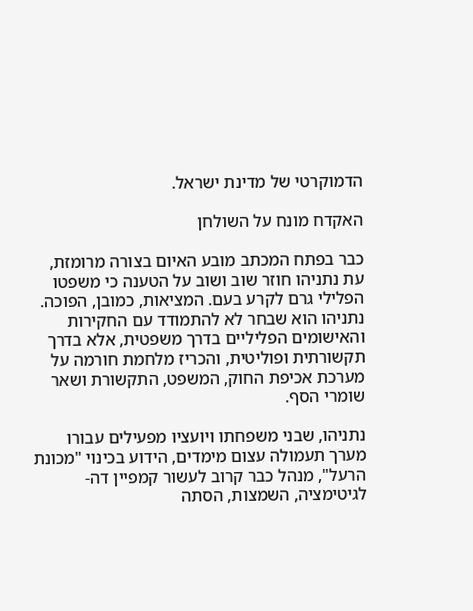הדמוקרטי של מדינת ישראל.

האקדח מונח על השולחן

כבר בפתח המכתב מובע האיום בצורה מרומזת, עת נתניהו חוזר שוב ושוב על הטענה כי משפטו הפלילי גרם לקרע בעם. המציאות, כמובן, הפוכה. נתניהו הוא שבחר לא להתמודד עם החקירות והאישומים הפליליים בדרך משפטית, אלא בדרך תקשורתית ופוליטית, והכריז מלחמת חורמה על מערכת אכיפת החוק, המשפט, התקשורת ושאר שומרי הסף.

נתניהו, שבני משפחתו ויועציו מפעילים עבורו מערך תעמולה עצום מימדים, הידוע בכינוי "מכונת הרעל", מנהל כבר קרוב לעשור קמפיין דה-לגיטימציה, השמצות, הסתה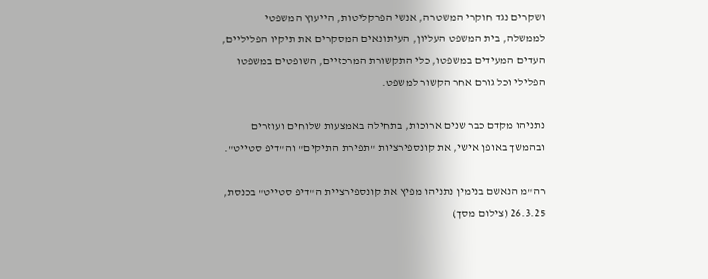ושקרים נגד חוקרי המשטרה, אנשי הפרקליטות, הייעוץ המשפטי לממשלה, בית המשפט העליון, העיתונאים המסקרים את תיקיו הפליליים, העדים המעידים במשפטו, כלי התקשורת המרכזיים, השופטים במשפטו הפלילי וכל גורם אחר הקשור למשפט.

נתניהו מקדם כבר שנים ארוכות, בתחילה באמצעות שלוחים ועוזרים ובהמשך באופן אישי, את קונספירציות "תפירת התיקים" וה"דיפ סטייט".

רה"מ הנאשם בנימין נתניהו מפיץ את קונספירציית ה"דיפ סטייט" בכנסת, 26.3.25 (צילום מסך)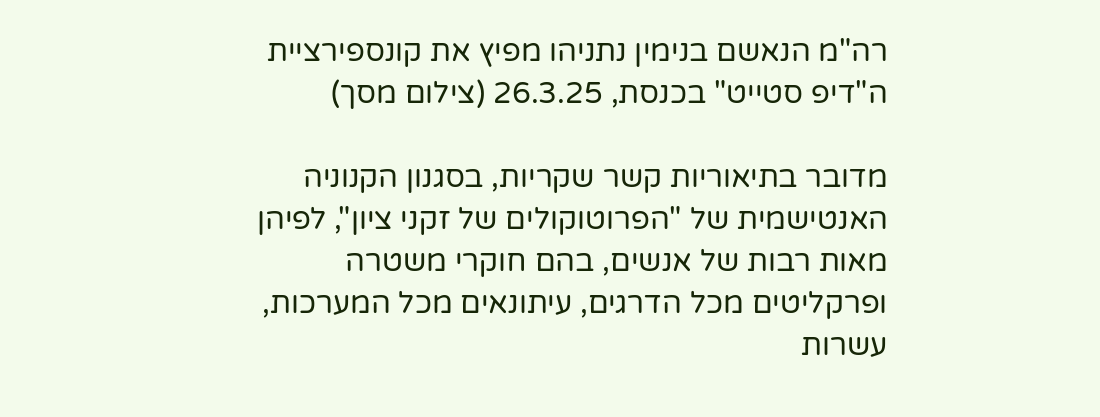רה"מ הנאשם בנימין נתניהו מפיץ את קונספירציית ה"דיפ סטייט" בכנסת, 26.3.25 (צילום מסך)

מדובר בתיאוריות קשר שקריות, בסגנון הקנוניה האנטישמית של "הפרוטוקולים של זקני ציון", לפיהן מאות רבות של אנשים, בהם חוקרי משטרה ופרקליטים מכל הדרגים, עיתונאים מכל המערכות, עשרות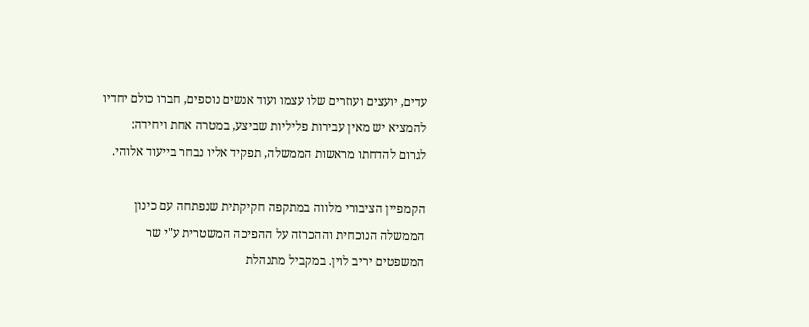עדים, יועצים ועוזרים שלו עצמו ועוד אנשים נוספים, חברו כולם יחדיו להמציא יש מאין עבירות פליליות שביצע, במטרה אחת ויחידה: לגרום להדחתו מראשות הממשלה, תפקיד אליו נבחר בייעוד אלוהי.

הקמפיין הציבורי מלווה במתקפה חקיקתית שנפתחה עם כינון הממשלה הנוכחית וההכרזה על ההפיכה המשטרית ע"י שר המשפטים יריב לוין. במקביל מתנהלת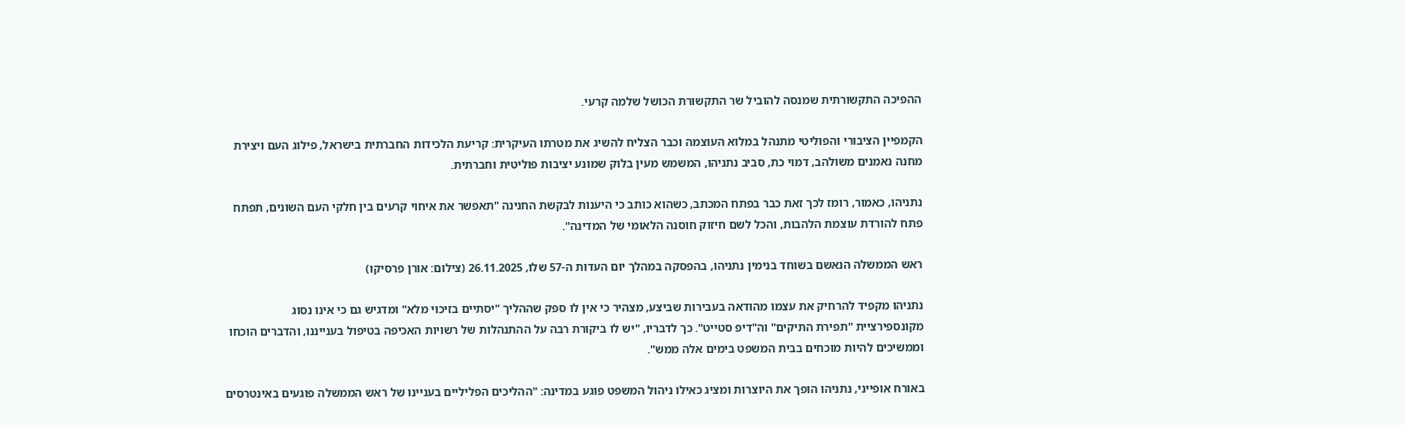ההפיכה התקשורתית שמנסה להוביל שר התקשורת הכושל שלמה קרעי.

הקמפיין הציבורי והפוליטי מתנהל במלוא העוצמה וכבר הצליח להשיג את מטרתו העיקרית: קריעת הלכידות החברתית בישראל, פילוג העם ויצירת מחנה נאמנים משולהב, דמוי כת, סביב נתניהו, המשמש מעין בלוק שמונע יציבות פוליטית וחברתית.

נתניהו, כאמור, רומז לכך זאת כבר בפתח המכתב, כשהוא כותב כי היענות לבקשת החנינה "תאפשר את איחוי קרעים בין חלקי העם השונים, תפתח פתח להורדת עוצמת הלהבות, והכל לשם חיזוק חוסנה הלאומי של המדינה".

ראש הממשלה הנאשם בשוחד בנימין נתניהו, בהפסקה במהלך יום העדות ה-57 שלו, 26.11.2025 (צילום: אורן פרסיקו)

נתניהו מקפיד להרחיק את עצמו מהודאה בעבירות שביצע, מצהיר כי אין לו ספק שההליך "יסתיים בזיכוי מלא" ומדגיש גם כי אינו נסוג מקונספירציית "תפירת התיקים" וה"דיפ סטייט". כך לדבריו, "יש לו ביקורת רבה על ההתנהלות של רשויות האכיפה בטיפול בענייננו, והדברים הוכחו וממשיכים להיות מוכחים בבית המשפט בימים אלה ממש".

באורח אופייני, נתניהו הופך את היוצרות ומציג כאילו ניהול המשפט פוגע במדינה: "ההליכים הפליליים בעניינו של ראש הממשלה פוגעים באינטרסים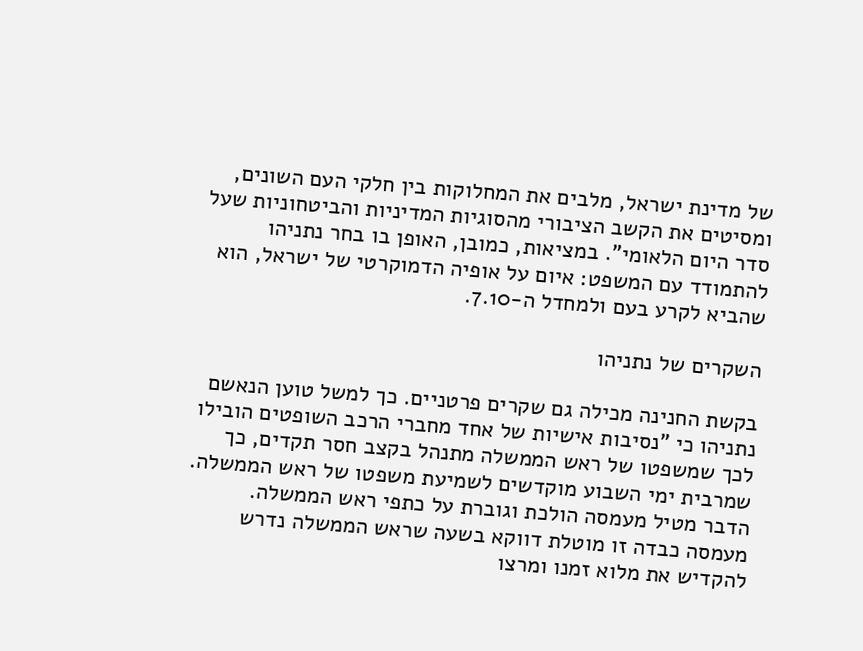של מדינת ישראל, מלבים את המחלוקות בין חלקי העם השונים, ומסיטים את הקשב הציבורי מהסוגיות המדיניות והביטחוניות שעל סדר היום הלאומי". במציאות, כמובן, האופן בו בחר נתניהו להתמודד עם המשפט: איום על אופיה הדמוקרטי של ישראל, הוא שהביא לקרע בעם ולמחדל ה-7.10.

השקרים של נתניהו

בקשת החנינה מכילה גם שקרים פרטניים. כך למשל טוען הנאשם נתניהו כי "נסיבות אישיות של אחד מחברי הרכב השופטים הובילו לכך שמשפטו של ראש הממשלה מתנהל בקצב חסר תקדים, כך שמרבית ימי השבוע מוקדשים לשמיעת משפטו של ראש הממשלה. הדבר מטיל מעמסה הולכת וגוברת על כתפי ראש הממשלה. מעמסה כבדה זו מוטלת דווקא בשעה שראש הממשלה נדרש להקדיש את מלוא זמנו ומרצו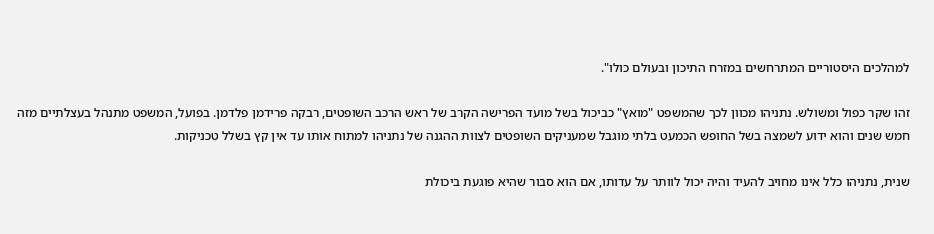למהלכים היסטוריים המתרחשים במזרח התיכון ובעולם כולו".

זהו שקר כפול ומשולש. נתניהו מכוון לכך שהמשפט "מואץ" כביכול בשל מועד הפרישה הקרב של ראש הרכב השופטים, רבקה פרידמן פלדמן. בפועל, המשפט מתנהל בעצלתיים מזה חמש שנים והוא ידוע לשמצה בשל החופש הכמעט בלתי מוגבל שמעניקים השופטים לצוות ההגנה של נתניהו למתוח אותו עד אין קץ בשלל טכניקות.

שנית, נתניהו כלל אינו מחויב להעיד והיה יכול לוותר על עדותו, אם הוא סבור שהיא פוגעת ביכולת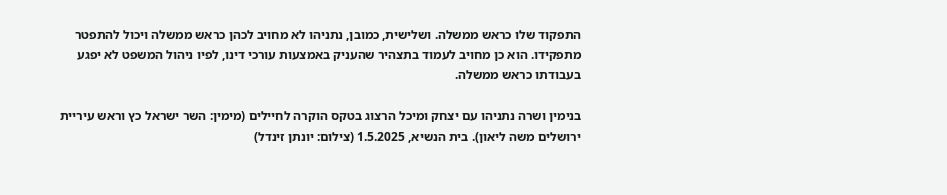התפקוד שלו כראש ממשלה. ושלישית, כמובן, נתניהו לא מחויב לכהן כראש ממשלה ויכול להתפטר מתפקידו. הוא כן מחויב לעמוד בתצהיר שהעניק באמצעות עורכי דינו, לפיו ניהול המשפט לא יפגע בעבודתו כראש ממשלה.

בנימין ושרה נתניהו עם יצחק ומיכל הרצוג בטקס הוקרה לחיילים (מימין: השר ישראל כץ וראש עיריית ירושלים משה ליאון). בית הנשיא, 1.5.2025 (צילום: יונתן זינדל)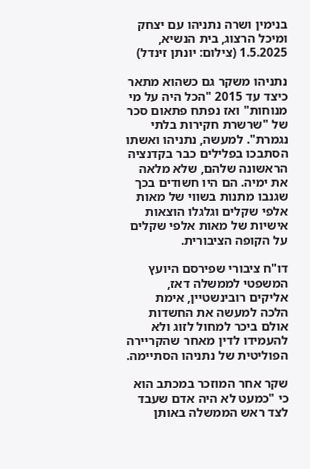בנימין ושרה נתניהו עם יצחק ומיכל הרצוג, בית הנשיא, 1.5.2025 (צילום: יונתן זינדל)

נתניהו משקר גם כשהוא מתאר כיצד עד 2015 "הכל היה על מי מנוחות" ואז נפתח פתאום סכר של "שרשרת חקירות בלתי נגמרת". למעשה, נתניהו ואשתו הסתבכו בפלילים כבר בקדנציה הראשונה שלהם, שלא מלאה את ימיה. הם היו חשודים בכך שגנבו מתנות בשווי של מאות אלפי שקלים וגלגלו הוצאות אישיות של מאות אלפי שקלים על הקופה הציבורית.

דו"ח ציבורי שפירסם היועץ המשפטי לממשלה דאז, אליקים רובינשטיין, אימת הלכה למעשה את החשדות אולם ביכר למחול לזוג ולא להעמידו לדין מאחר שהקריירה הפוליטית של נתניהו הסתיימה.

שקר אחר המוזכר במכתב הוא כי "כמעט לא היה אדם שעבד לצד ראש הממשלה באותן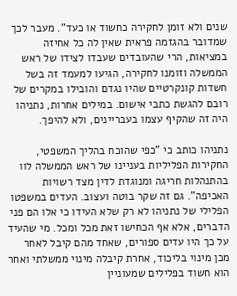שנים ולא זומן לחקירה כחשוד או כעד". מעבר לכך שמדובר בהגזמה פראית שאין לה כל אחיזה במציאות, הרי שהעובדים שעבדו לצידו של ראש הממשלה וזומנו לחקירה, הגיעו למעמד זה בשל חשדות קונקרטיים שהיו נגדם והובילו במקרים של רובם להגשת כתבי אישום. במילים אחרות, נתניהו היה זה שהקיף עצמו בעבריינים, ולא להיפך.

נתניהו כותב כי "כפי שהוכח בהליך המשפטי, החקירות הפליליות בעניינו של ראש הממשלה לוו בהתנהלות חריגה ומנוגדת לדין מצד רשויות האכיפה". גם זה שקר בוטה ועצוב. העדים במשפטו הפלילי של נתניהו לא רק שלא העידו כי אלו הם פני הדברים, אלא אף הכחישו זאת מכל ומכל. מי שהעיד על כך היו עדים ספורים, שאחד מהם קיבל לאחר מכן מינוי בליכוד, אחרת קיבלה מינוי ממשלתי ואחר הוא חשוד בפלילים שמעוניין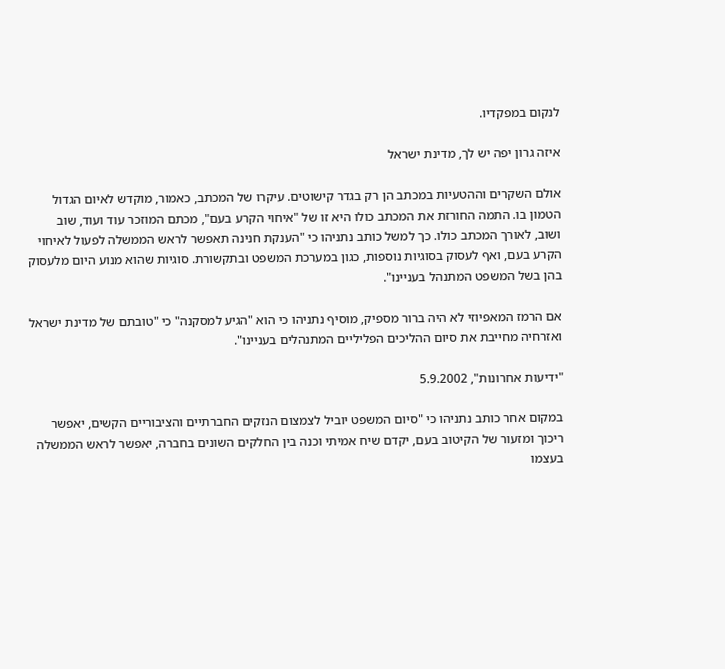לנקום במפקדיו.

איזה גרון יפה יש לך, מדינת ישראל

אולם השקרים וההטעיות במכתב הן רק בגדר קישוטים. עיקרו של המכתב, כאמור, מוקדש לאיום הגדול הטמון בו. התמה החורזת את המכתב כולו היא זו של "איחוי הקרע בעם", מכתם המוזכר עוד ועוד, שוב ושוב, לאורך המכתב כולו. כך למשל כותב נתניהו כי "הענקת חנינה תאפשר לראש הממשלה לפעול לאיחוי הקרע בעם, ואף לעסוק בסוגיות נוספות, כגון במערכת המשפט ובתקשורת. סוגיות שהוא מנוע היום מלעסוק בהן בשל המשפט המתנהל בעניינו".

אם הרמז המאפיוזי לא היה ברור מספיק, מוסיף נתניהו כי הוא "הגיע למסקנה" כי "טובתם של מדינת ישראל ואזרחיה מחייבת את סיום ההליכים הפליליים המתנהלים בעניינו".

"ידיעות אחרונות", 5.9.2002

במקום אחר כותב נתניהו כי "סיום המשפט יוביל לצמצום הנזקים החברתיים והציבוריים הקשים, יאפשר ריכוך ומזעור של הקיטוב בעם, יקדם שיח אמיתי וכנה בין החלקים השונים בחברה, יאפשר לראש הממשלה בעצמו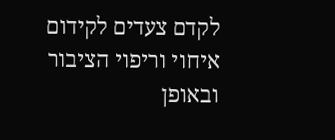לקדם צעדים לקידום
איחוי וריפוי הציבור ובאופן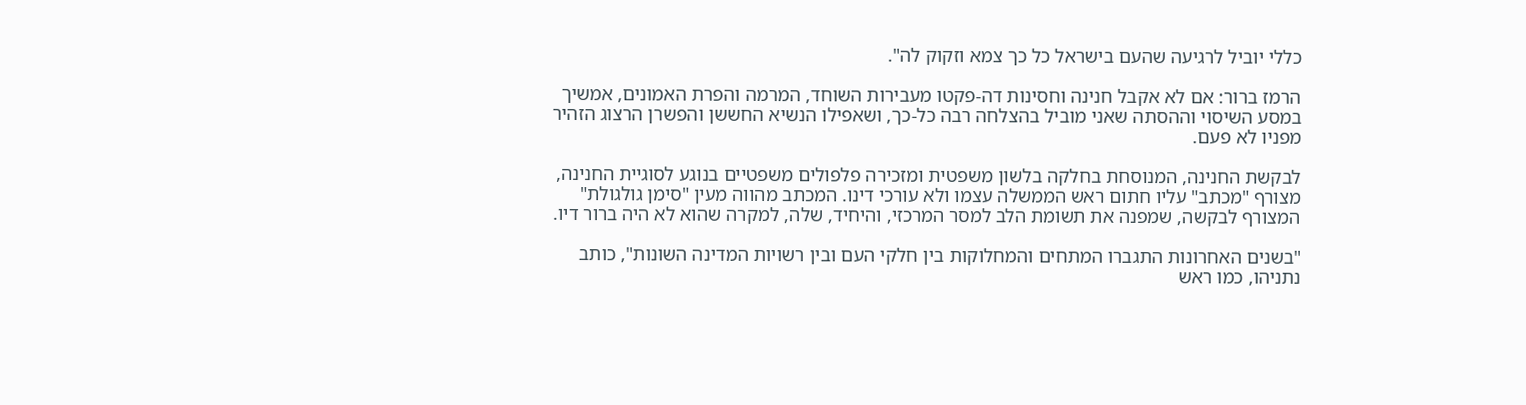כללי יוביל לרגיעה שהעם בישראל כל כך צמא וזקוק לה".

הרמז ברור: אם לא אקבל חנינה וחסינות דה-פקטו מעבירות השוחד, המרמה והפרת האמונים, אמשיך במסע השיסוי וההסתה שאני מוביל בהצלחה רבה כל-כך, ושאפילו הנשיא החששן והפשרן הרצוג הזהיר מפניו לא פעם.

לבקשת החנינה, המנוסחת בחלקה בלשון משפטית ומזכירה פלפולים משפטיים בנוגע לסוגיית החנינה, מצורף "מכתב" עליו חתום ראש הממשלה עצמו ולא עורכי דינו. המכתב מהווה מעין "סימן גולגולת" המצורף לבקשה, שמפנה את תשומת הלב למסר המרכזי, והיחיד, שלה, למקרה שהוא לא היה ברור דיו.

"בשנים האחרונות התגברו המתחים והמחלוקות בין חלקי העם ובין רשויות המדינה השונות", כותב נתניהו, כמו ראש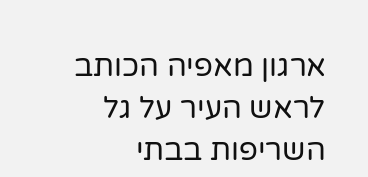ארגון מאפיה הכותב לראש העיר על גל השריפות בבתי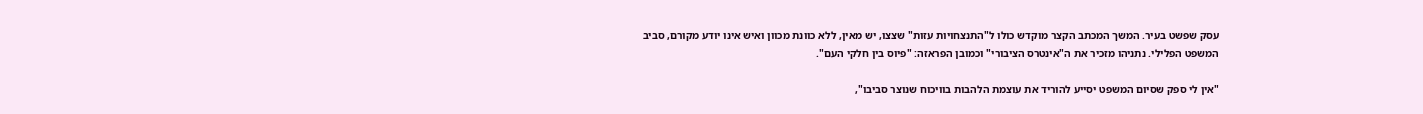עסק שפשט בעיר. המשך המכתב הקצר מוקדש כולו ל"התנצחויות עזות" שצצו, יש מאין, ללא כוונת מכוון ואיש אינו יודע מקורם, סביב המשפט הפלילי. נתניהו מזכיר את ה"אינטרס הציבורי" וכמובן הפראזה: "פיוס בין חלקי העם".

"אין לי ספק שסיום המשפט יסייע להוריד את עוצמת הלהבות בוויכוח שנוצר סביבו",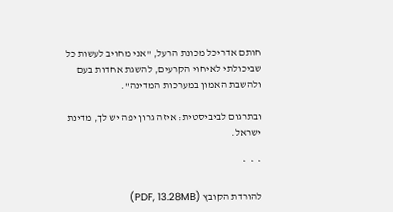חותם אדריכל מכונת הרעל, "אני מחויב לעשות כל שביכולתי לאיחוי הקרעים, להשגת אחדות בעם ולהשבת האמון במערכות המדינה".

ובתרגום לביביסטית: איזה גרון יפה יש לך, מדינת ישראל.

*  *  *

להורדת הקובץ (PDF, 13.28MB)